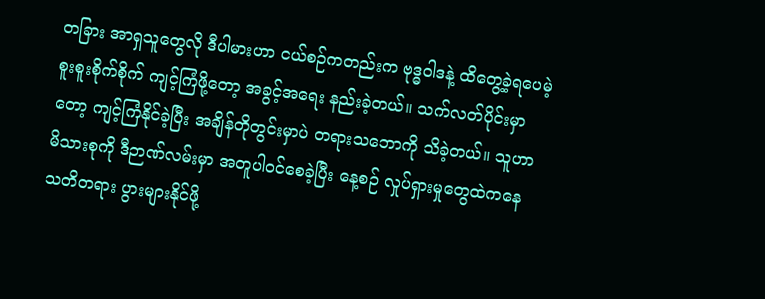တခြား အာရှသူတွေလို ဒီပါမားဟာ ငယ်စဉ်ကတည်းက ဗုဒ္ဓဝါဒနဲ့ ထိတွေ့ခဲ့ရပေမဲ့ စူးစူးစိုက်စိုက် ကျင့်ကြံဖို့တော့ အခွင့်အရေး နည်းခဲ့တယ်။ သက်လတ်ပိုင်းမှာတော့ ကျင့်ကြံနိုင်ခဲ့ပြီး အချိန်တိုတွင်းမှာပဲ တရားသဘောကို သိခဲ့တယ်။ သူဟာ မိသားစုကို ဒီဉာဏ်လမ်းမှာ အတူပါဝင်စေခဲ့ပြီး နေ့စဉ် လှုပ်ရှားမှုတွေထဲကနေ သတိတရား ပွားများနိုင်ဖို့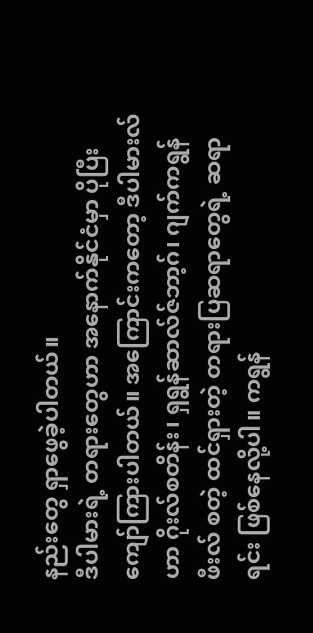နည်းတွေ ရှာဖွေခဲ့ပါတယ်။
ဒီပါမားရဲ့ တရားတွေဟာ အနောက်နိုင်ငံမှာ ပိုပြီး ကျော်ကြားပါတယ်။ အကြောင်းကတော့ ဒီပါမားလ်ဟာ ဂိုးလ်စတိန်း၊ ရှရွန်ဆာလ်ဇ်ဘာ့ဂ်၊ ဂျက်ကရွန်ဖီးလ် စတဲ့ ထင်ရှားတဲ့ တရားပြဆရာတွေရဲ့ ဆရာရင်း ဖြစ်နေလို့ပါ။ ကရွန်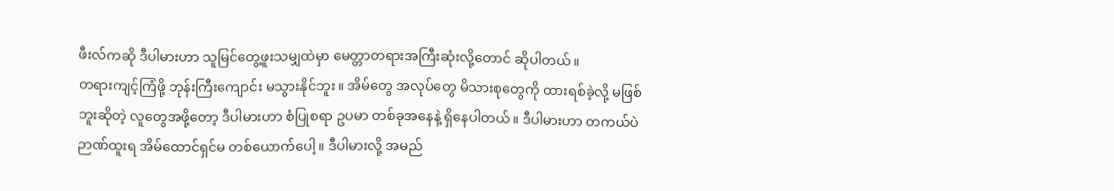ဖီးလ်ကဆို ဒီပါမားဟာ သူမြင်တွေ့ဖူးသမျှထဲမှာ မေတ္တာတရားအကြီးဆုံးလို့တောင် ဆိုပါတယ်။
တရားကျင့်ကြံဖို့ ဘုန်းကြီးကျောင်း မသွားနိုင်ဘူး။ အိမ်တွေ အလုပ်တွေ မိသားစုတွေကို ထားရစ်ခဲ့လို့ မဖြစ်ဘူးဆိုတဲ့ လူတွေအဖို့တော့ ဒီပါမားဟာ စံပြုစရာ ဥပမာ တစ်ခုအနေနဲ့ ရှိနေပါတယ်။ ဒီပါမားဟာ တကယ်ပဲ ဉာဏ်ထူးရ အိမ်ထောင်ရှင်မ တစ်ယောက်ပေါ့။ ဒီပါမားလို့ အမည်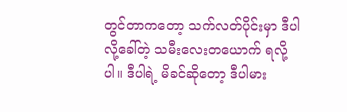တွင်တာကတော့ သက်လတ်ပိုင်းမှာ ဒီပါလို့ခေါ်တဲ့ သမီးလေးတယောက် ရလို့ပါ။ ဒီပါရဲ့ မိခင်ဆိုတော့ ဒီပါမား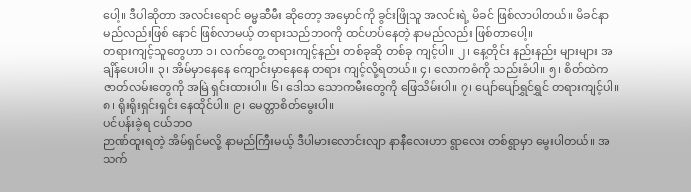ပေါ့။ ဒီပါဆိုတာ အလင်းရောင် ဓမ္မဆီမီး ဆိုတော့ အမှောင်ကို ခွင်းဖြိုသူ အလင်းရဲ့ မိခင် ဖြစ်လာပါတယ်။ မိခင်နာမည်လည်းဖြစ် နောင် ဖြစ်လာမယ့် တရားသည်ဘဝကို ထင်ဟပ်နေတဲ့ နာမည်လည်း ဖြစ်တာပေါ့။
တရားကျင့်သူတွေဟာ ၁၊ လက်တွေ့ တရားကျင့်နည်း တစ်ခုဆို တစ်ခု ကျင့်ပါ။ ၂၊ နေ့တိုင်း နည်းနည်း များများ အချိန်ပေးပါ။ ၃၊ အိမ်မှာနေနေ ကျောင်းမှာနေနေ တရား ကျင့်လို့ရတယ်။ ၄၊ လောကဓံကို သည်းခံပါ။ ၅၊ စိတ်ထဲက ဇာတ်လမ်းတွေကို အမြဲ ရှင်းထားပါ။ ၆၊ ဒေါသ သောကမီးတွေကို ဖြေသိမ်းပါ။ ၇၊ ပျော်ပျော်ရွှင်ရွှင် တရားကျင့်ပါ။ ၈၊ ရိုးရိုးရှင်းရှင်း နေထိုင်ပါ။ ၉၊ မေတ္တာစိတ်မွေးပါ။
ပင်ပန်းခဲ့ရ ငယ်ဘဝ
ဉာဏ်ထူးရတဲ့ အိမ်ရှင်မလို့ နာမည်ကြီးမယ့် ဒီပါမားလောင်းလျာ နာနီလေးဟာ ရွာလေး တစ်ရွာမှာ မွေးပါတယ်။ အသက်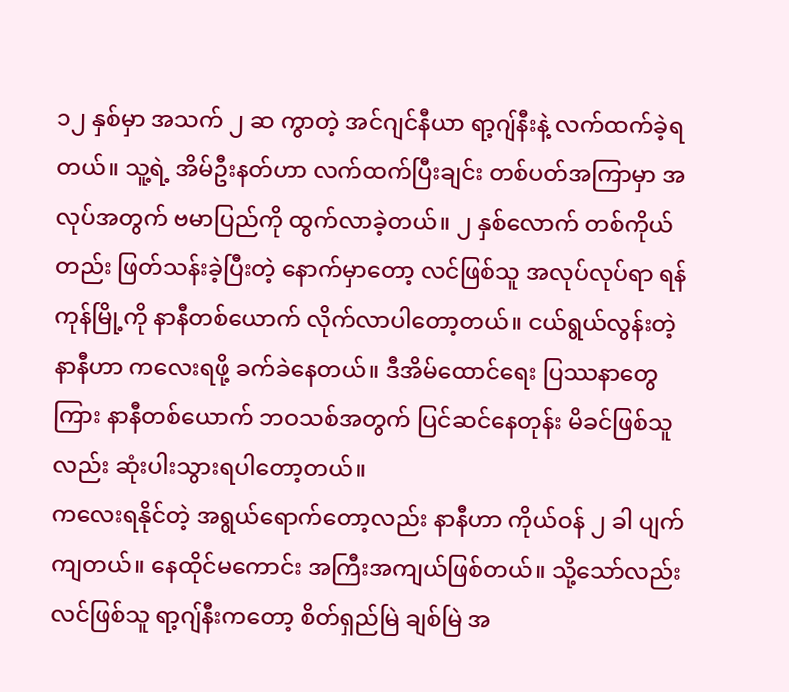၁၂ နှစ်မှာ အသက် ၂ ဆ ကွာတဲ့ အင်ဂျင်နီယာ ရာ့ဂျ်နီးနဲ့ လက်ထက်ခဲ့ရတယ်။ သူ့ရဲ့ အိမ်ဦးနတ်ဟာ လက်ထက်ပြီးချင်း တစ်ပတ်အကြာမှာ အလုပ်အတွက် ဗမာပြည်ကို ထွက်လာခဲ့တယ်။ ၂ နှစ်လောက် တစ်ကိုယ်တည်း ဖြတ်သန်းခဲ့ပြီးတဲ့ နောက်မှာတော့ လင်ဖြစ်သူ အလုပ်လုပ်ရာ ရန်ကုန်မြို့ကို နာနီတစ်ယောက် လိုက်လာပါတော့တယ်။ ငယ်ရွယ်လွန်းတဲ့ နာနီဟာ ကလေးရဖို့ ခက်ခဲနေတယ်။ ဒီအိမ်ထောင်ရေး ပြဿနာတွေကြား နာနီတစ်ယောက် ဘဝသစ်အတွက် ပြင်ဆင်နေတုန်း မိခင်ဖြစ်သူလည်း ဆုံးပါးသွားရပါတော့တယ်။
ကလေးရနိုင်တဲ့ အရွယ်ရောက်တော့လည်း နာနီဟာ ကိုယ်ဝန် ၂ ခါ ပျက်ကျတယ်။ နေထိုင်မကောင်း အကြီးအကျယ်ဖြစ်တယ်။ သို့သော်လည်း လင်ဖြစ်သူ ရာ့ဂျ်နီးကတော့ စိတ်ရှည်မြဲ ချစ်မြဲ အ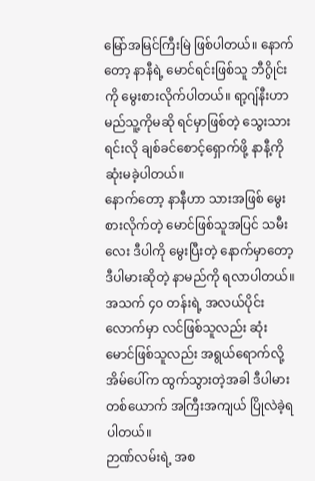မြော်အမြင်ကြီးမြဲ ဖြစ်ပါတယ်။ နောက်တော့ နာနီရဲ့ မောင်ရင်းဖြစ်သူ ဘီဂွိုင်းကို မွေးစားလိုက်ပါတယ်။ ရာ့ဂျ်နီးဟာ မည်သူ့ကိုမဆို ရင်မှာဖြစ်တဲ့ သွေးသားရင်းလို ချစ်ခင်စောင့်ရှောက်ဖို့ နာနီ့ကို ဆုံးမခဲ့ပါတယ်။
နောက်တော့ နာနီဟာ သားအဖြစ် မွေးစားလိုက်တဲ့ မောင်ဖြစ်သူအပြင် သမီးလေး ဒီပါကို မွေးပြီးတဲ့ နောက်မှာတော့ ဒီပါမားဆိုတဲ့ နာမည်ကို ရလာပါတယ်။ အသက် ၄၀ တန်းရဲ့ အလယ်ပိုင်းလောက်မှာ လင်ဖြစ်သူလည်း ဆုံး မောင်ဖြစ်သူလည်း အရွယ်ရောက်လို့ အိမ်ပေါ်က ထွက်သွားတဲ့အခါ ဒီပါမားတစ်ယောက် အကြီးအကျယ် ပြိုလဲခဲ့ရပါတယ်။
ဉာဏ်လမ်းရဲ့ အစ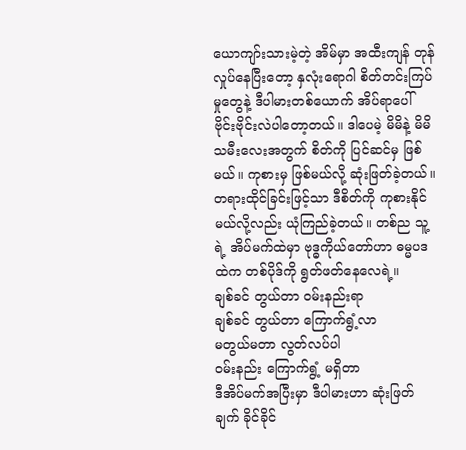ယောကျာ်းသားမဲ့တဲ့ အိမ်မှာ အထီးကျန် တုန်လှုပ်နေပြီးတော့ နှလုံးရောဂါ စိတ်တင်းကြပ်မှုတွေနဲ့ ဒီပါမားတစ်ယောက် အိပ်ရာပေါ် ဗိုင်းဗိုင်းလဲပါတော့တယ်။ ဒါပေမဲ့ မိမိနဲ့ မိမိသမီးလေးအတွက် စိတ်ကို ပြင်ဆင်မှ ဖြစ်မယ်။ ကုစားမှ ဖြစ်မယ်လို့ ဆုံးဖြတ်ခဲ့တယ်။ တရားထိုင်ခြင်းဖြင့်သာ ဒီစိတ်ကို ကုစားနိုင်မယ်လို့လည်း ယုံကြည်ခဲ့တယ်။ တစ်ည သူ့ရဲ့ အိပ်မက်ထဲမှာ ဗုဒ္ဓကိုယ်တော်ဟာ ဓမ္မပဒထဲက တစ်ပိုဒ်ကို ရွတ်ဖတ်နေလေရဲ့။
ချစ်ခင် တွယ်တာ ဝမ်းနည်းရာ
ချစ်ခင် တွယ်တာ ကြောက်ရွံ့လာ
မတွယ်မတာ လွတ်လပ်ပါ
ဝမ်းနည်း ကြောက်ရွံ့ မရှိတာ
ဒီအိပ်မက်အပြီးမှာ ဒီပါမားဟာ ဆုံးဖြတ်ချက် ခိုင်ခိုင်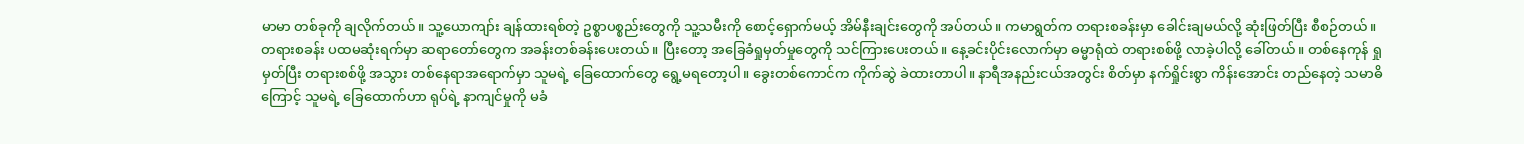မာမာ တစ်ခုကို ချလိုက်တယ်။ သူ့ယောကျာ်း ချန်ထားရစ်တဲ့ ဥစ္စာပစ္စည်းတွေကို သူ့သမီးကို စောင့်ရှောက်မယ့် အိမ်နီးချင်းတွေကို အပ်တယ်။ ကမာရွတ်က တရားစခန်းမှာ ခေါင်းချမယ်လို့ ဆုံးဖြတ်ပြီး စီစဉ်တယ်။
တရားစခန်း ပထမဆုံးရက်မှာ ဆရာတော်တွေက အခန်းတစ်ခန်းပေးတယ်။ ပြီးတော့ အခြေခံရှုမှတ်မှုတွေကို သင်ကြားပေးတယ်။ နေ့ခင်းပိုင်းလောက်မှာ ဓမ္မာရုံထဲ တရားစစ်ဖို့ လာခဲ့ပါလို့ ခေါ်တယ်။ တစ်နေကုန် ရှုမှတ်ပြီး တရားစစ်ဖို့ အသွား တစ်နေရာအရောက်မှာ သူမရဲ့ ခြေထောက်တွေ ရွေ့မရတော့ပါ။ ခွေးတစ်ကောင်က ကိုက်ဆွဲ ခဲထားတာပါ။ နာရီအနည်းငယ်အတွင်း စိတ်မှာ နက်ရှိုင်းစွာ ကိန်းအောင်း တည်နေတဲ့ သမာဓိကြောင့် သူမရဲ့ ခြေထောက်ဟာ ရုပ်ရဲ့ နာကျင်မှုကို မခံ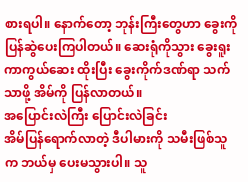စားရပါ။ နောက်တော့ ဘုန်းကြီးတွေဟာ ခွေးကို ပြန်ဆွဲပေးကြပါတယ်။ ဆေးရုံကိုသွား ခွေးရူးကာကွယ်ဆေး ထိုးပြီး ခွေးကိုက်ဒဏ်ရာ သက်သာဖို့ အိမ်ကို ပြန်လာတယ်။
အပြောင်းလဲကြီး ပြောင်းလဲခြင်း
အိမ်ပြန်ရောက်လာတဲ့ ဒီပါမားကို သမီးဖြစ်သူက ဘယ်မှ ပေးမသွားပါ။ သူ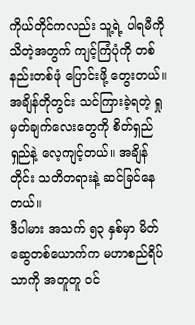ကိုယ်တိုင်ကလည်း သူ့ရဲ့ ပါရမီကို သိတဲ့အတွက် ကျင့်ကြံပုံကို တစ်နည်းတစ်ဖုံ ပြောင်းဖို့ တွေးတယ်။ အချိန်တိုတွင်း သင်ကြားခဲ့ရတဲ့ ရှုမှတ်ချက်လေးတွေကို စိတ်ရှည်ရှည်နဲ့ လေ့ကျင့်တယ်။ အချိန်တိုင်း သတိတရားနဲ့ ဆင်ခြင်နေတယ်။
ဒီပါမား အသက် ၅၃ နှစ်မှာ မိတ်ဆွေတစ်ယောက်က မဟာစည်ရိပ်သာကို အတူတူ ဝင်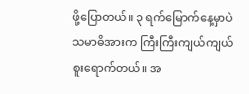ဖို့ပြောတယ်။ ၃ ရက်မြောက်နေ့မှာပဲ သမာဓိအားက ကြီးကြီးကျယ်ကျယ် စူးရောက်တယ်။ အ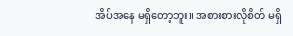အိပ်အနေ မရှိတော့ဘူး။ အစားစားလိုစိတ် မရှိ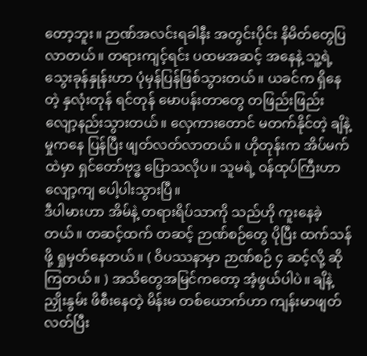တော့ဘူး။ ဉာဏ်အလင်းရခါနီး အတွင်းပိုင်း နိမိတ်တွေပြလာတယ်။ တရားကျင့်ရင်း ပထမအဆင့် အနေနဲ့ သူ့ရဲ့ သွေးခုန်နှုန်းဟာ ပုံမှန်ပြန်ဖြစ်သွားတယ်။ ယခင်က ရှိနေတဲ့ နှလုံးတုန် ရင်တုန် မောပန်းတာတွေ တဖြည်းဖြည်း လျော့နည်းသွားတယ်။ လှေကားတောင် မတက်နိုင်တဲ့ ချိနဲ့မှုကနေ ပြန်ပြီး ဖျတ်လတ်လာတယ်။ ဟိုတုန်းက အိပ်မက်ထဲမှာ ရှင်တော်ဗုဒ္ဓ ပြောသလိုပ။ သူမရဲ့ ဝန်ထုပ်ကြီးဟာ လျော့ကျ ပေါ့ပါးသွားပြီ။
ဒီပါမားဟာ အိမ်နဲ့ တရားရိပ်သာကို သည်ဟို ကူးနေခဲ့တယ်။ တဆင့်ထက် တဆင့် ဉာဏ်စဉ်တွေ ပိုပြီး ထက်သန်ဖို့ ရှုမှတ်နေတယ်။ ( ဝိပဿနာမှာ ဉာဏ်စဉ် ၄ ဆင့်လို့ ဆိုကြတယ်။ ) အသိတွေအမြင်ကတော့ အံ့ဖွယ်ပါပဲ။ ချိနဲ့ ညှိုးနွမ်း ဖိစီးနေတဲ့ မိန်းမ တစ်ယောက်ဟာ ကျန်းမာဖျတ်လတ်ပြီး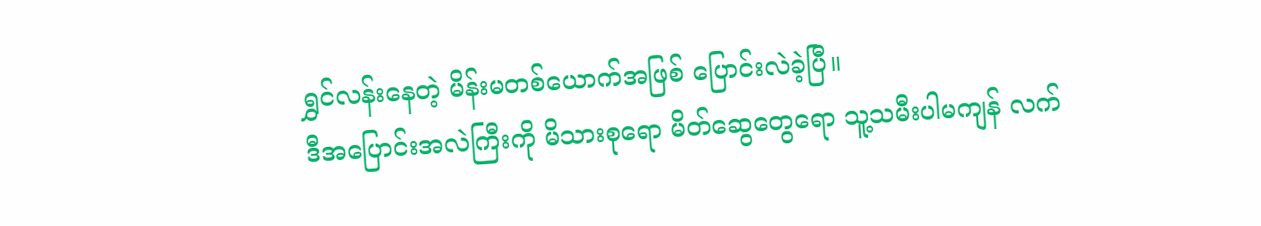ရွှင်လန်းနေတဲ့ မိန်းမတစ်ယောက်အဖြစ် ပြောင်းလဲခဲ့ပြီ။
ဒီအပြောင်းအလဲကြီးကို မိသားစုရော မိတ်ဆွေတွေရော သူ့သမီးပါမကျန် လက်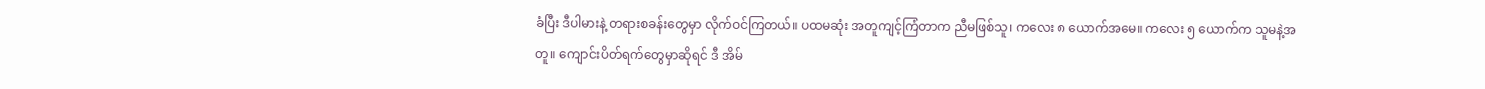ခံပြီး ဒီပါမားနဲ့ တရားစခန်းတွေမှာ လိုက်ဝင်ကြတယ်။ ပထမဆုံး အတူကျင့်ကြံတာက ညီမဖြစ်သူ၊ ကလေး ၈ ယောက်အမေ။ ကလေး ၅ ယောက်က သူမနဲ့အတူ။ ကျောင်းပိတ်ရက်တွေမှာဆိုရင် ဒီ အိမ်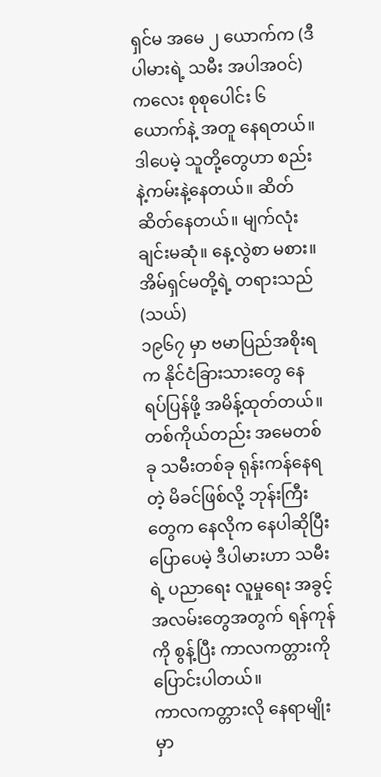ရှင်မ အမေ ၂ ယောက်က (ဒီပါမားရဲ့ သမီး အပါအဝင်) ကလေး စုစုပေါင်း ၆ ယောက်နဲ့ အတူ နေရတယ်။ ဒါပေမဲ့ သူတို့တွေဟာ စည်းနဲ့ကမ်းနဲ့နေတယ်။ ဆိတ်ဆိတ်နေတယ်။ မျက်လုံးချင်းမဆုံ။ နေ့လွဲစာ မစား။
အိမ်ရှင်မတို့ရဲ့ တရားသည်(သယ်)
၁၉၆၇ မှာ ဗမာပြည်အစိုးရက နိုင်ငံခြားသားတွေ နေရပ်ပြန်ဖို့ အမိန့်ထုတ်တယ်။ တစ်ကိုယ်တည်း အမေတစ်ခု သမီးတစ်ခု ရုန်းကန်နေရတဲ့ မိခင်ဖြစ်လို့ ဘုန်းကြီးတွေက နေလိုက နေပါဆိုပြီး ပြောပေမဲ့ ဒီပါမားဟာ သမီးရဲ့ ပညာရေး လူမှုရေး အခွင့်အလမ်းတွေအတွက် ရန်ကုန်ကို စွန့်ပြီး ကာလကတ္တားကို ပြောင်းပါတယ်။
ကာလကတ္တားလို နေရာမျိုးမှာ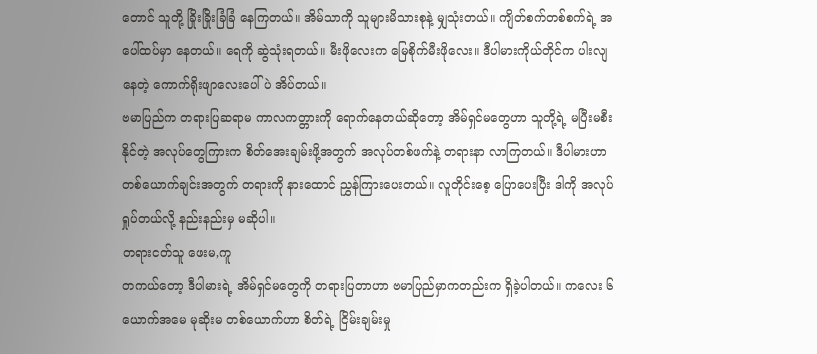တောင် သူတို့ ခြိုးခြိုးခြံခြံ နေကြတယ်။ အိမ်သာကို သူများမိသားစုနဲ့ မျှသုံးတယ်။ ကျိတ်စက်တစ်စက်ရဲ့ အပေါ်ထပ်မှာ နေတယ်။ ရေကို ဆွဲသုံးရတယ်။ မီးဖိုလေးက မြေစိုက်မီးဖိုလေး။ ဒီပါမားကိုယ်တိုင်က ပါးလျနေတဲ့ ကောက်ရိုးဖျာလေးပေါ်ပဲ အိပ်တယ်။
ဗမာပြည်က တရားပြဆရာမ ကာလကတ္တားကို ရောက်နေတယ်ဆိုတော့ အိမ်ရှင်မတွေဟာ သူတို့ရဲ့ မပြီးမစီးနိုင်တဲ့ အလုပ်တွေကြားက စိတ်အေးချမ်းဖို့အတွက် အလုပ်တစ်ဖက်နဲ့ တရားနာ လာကြတယ်။ ဒီပါမားဟာ တစ်ယောက်ချင်းအတွက် တရားကို နားထောင် ညွှန်ကြားပေးတယ်။ လူတိုင်းစေ့ ပြောပေးပြီး ဒါကို အလုပ်ရှုပ်တယ်လို့ နည်းနည်းမှ မဆိုပါ။
တရားငတ်သူ ဖေးမ,ကူ
တကယ်တော့ ဒီပါမားရဲ့ အိမ်ရှင်မတွေကို တရားပြတာဟာ ဗမာပြည်မှာကတည်းက ရှိခဲ့ပါတယ်။ ကလေး ၆ ယောက်အမေ မုဆိုးမ တစ်ယောက်ဟာ စိတ်ရဲ့ ငြိမ်းချမ်းမှု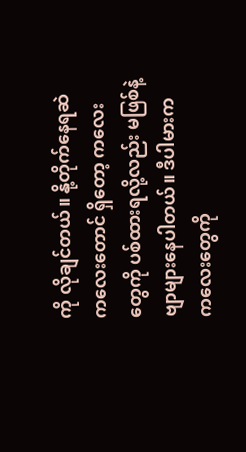ကို လိုချင်တယ်။ နို့တိုက်နေရဆဲ ကလေးတောင် ရှိတော့ ကလေးတွေကို ပစ်ထားရလို့လည်း မဖြစ်နဲ့ ဗျာများနေပါတယ်။ ဒီပါမားက ကလေးတွေကို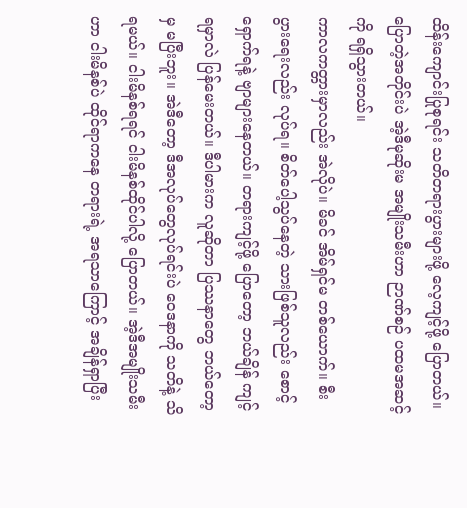ထိန်းကျောင်းပြုစုရင်း သတိတရားပွားများဖို့ လေ့ကျင့်ဖို့ ပြောတယ်။ ပြောတဲ့အတိုင်းပဲ အဲ့ဒီမုဆိုးမ အမျိုးသမီးဟာ ဉာဏ်စဉ် ပထမအဆင့်ကို ရရှိသွားတယ်။
ကာလကတ္တားမှာလည်း အဲလိုပဲ။ မိခင် အိမ်ရှင်မ တစ်ယောက်။ စီးပွားရေးလည်း လုပ်ရ။ စိတ်ပေါ့သွပ်နေတဲ့ သားဖြစ်သူလည်း စောင့်ရှောက်ရနဲ့ ဗျာများနေတယ်။ တရားကျင့်ဖို့ ပြောတော့ ဘယ်ချိန် ကျင့်ရမှာလဲ ပြန်မေးတယ်။ ဒီပါမားက လူဆိုတာ ပြဿနာတွေ ဘယ်တော့မှ မပြီးဘူး။ အဲဒီတော့ ဒီအလုပ်တွေလုပ်ရင်းပဲ ဝေဒနာကို သတိနဲ့ သိရမယ်။ ငါးမိနစ်ရရင် ငါးမိနစ်ထိုင်ပါလို့ ပြောတယ်။ အဲ့ဒီအမျိုးသမီးဟာ ငါးမိနစ်ပဲ ထိုင်ရာကနေ တရားရဲ့ အရသာကြောင့် အချိန်ရှာပြီး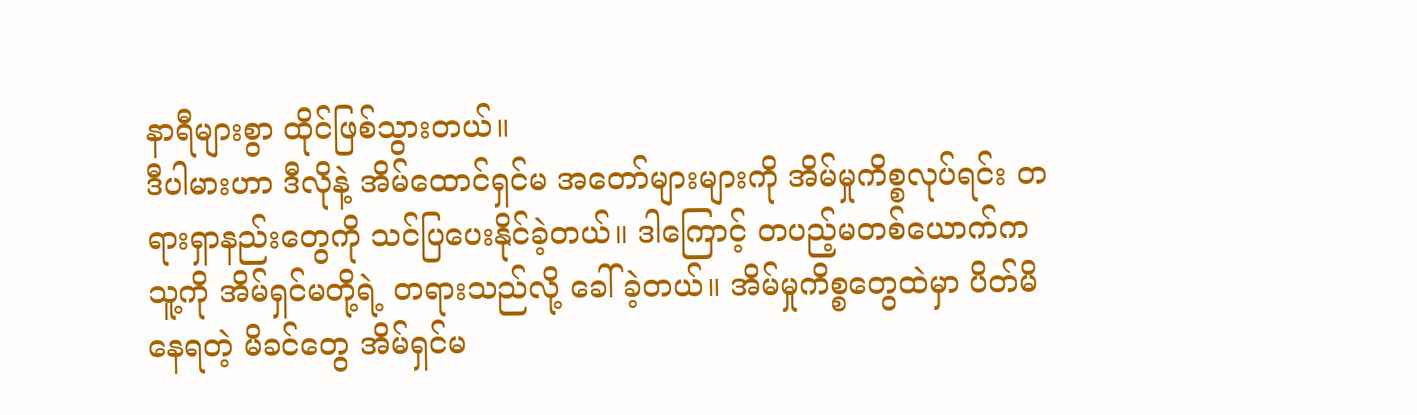နာရီများစွာ ထိုင်ဖြစ်သွားတယ်။
ဒီပါမားဟာ ဒီလိုနဲ့ အိမ်ထောင်ရှင်မ အတော်များများကို အိမ်မှုကိစ္စလုပ်ရင်း တရားရှာနည်းတွေကို သင်ပြပေးနိုင်ခဲ့တယ်။ ဒါကြောင့် တပည့်မတစ်ယောက်က သူ့ကို အိမ်ရှင်မတို့ရဲ့ တရားသည်လို့ ခေါ်ခဲ့တယ်။ အိမ်မှုကိစ္စတွေထဲမှာ ပိတ်မိနေရတဲ့ မိခင်တွေ အိမ်ရှင်မ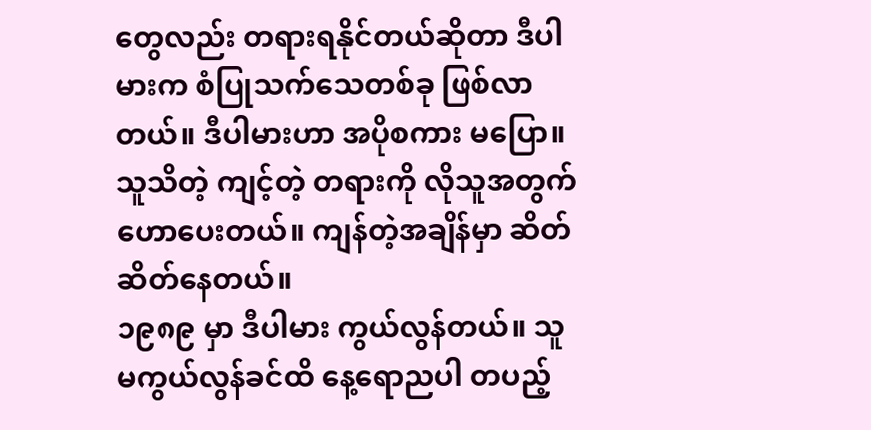တွေလည်း တရားရနိုင်တယ်ဆိုတာ ဒီပါမားက စံပြုသက်သေတစ်ခု ဖြစ်လာတယ်။ ဒီပါမားဟာ အပိုစကား မပြော။ သူသိတဲ့ ကျင့်တဲ့ တရားကို လိုသူအတွက် ဟောပေးတယ်။ ကျန်တဲ့အချိန်မှာ ဆိတ်ဆိတ်နေတယ်။
၁၉၈၉ မှာ ဒီပါမား ကွယ်လွန်တယ်။ သူ မကွယ်လွန်ခင်ထိ နေ့ရောညပါ တပည့်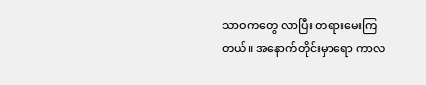သာဝကတွေ လာပြီး တရားမေးကြတယ်။ အနောက်တိုင်းမှာရော ကာလ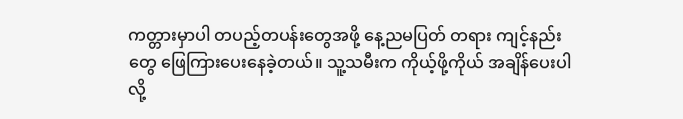ကတ္တားမှာပါ တပည့်တပန်းတွေအဖို့ နေ့ညမပြတ် တရား ကျင့်နည်းတွေ ဖြေကြားပေးနေခဲ့တယ်။ သူ့သမီးက ကိုယ့်ဖို့ကိုယ် အချိန်ပေးပါလို့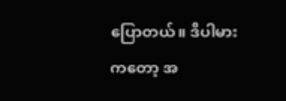ပြောတယ်။ ဒီပါမားကတော့ အ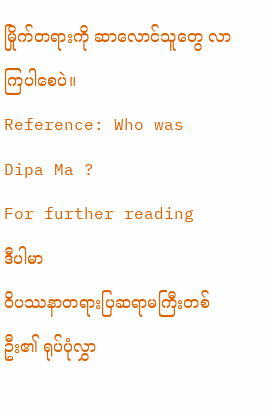မြိုက်တရားကို ဆာလောင်သူတွေ လာကြပါစေပဲ။
Reference: Who was Dipa Ma ?
For further reading
ဒီပါမာ
ဝိပဿနာတရားပြဆရာမကြီးတစ်ဦး၏ ရုပ်ပုံလွှာ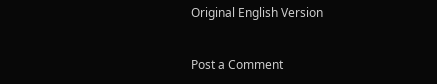Original English Version


Post a Comment